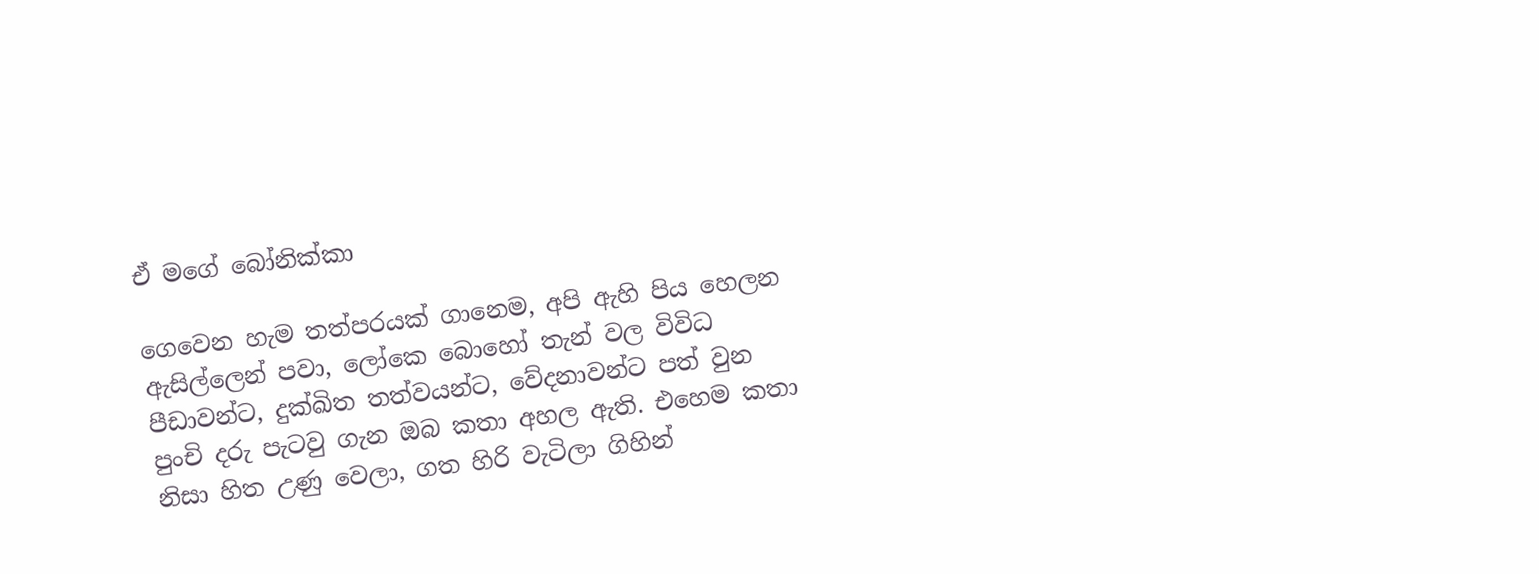ඒ මගේ බෝනික්කා

ගෙවෙන හැම තත්පරයක් ගානෙම, අපි ඇහි පිය හෙලන ඇසිල්ලෙන් පවා, ලෝකෙ බොහෝ තැන් වල විවිධ  පීඩාවන්ට, දුක්ඛිත තත්වයන්ට, වේදනාවන්ට පත් වුන පුංචි දරු පැටවු ගැන ඔබ කතා අහල ඇති. එහෙම කතා නිසා හිත උණු වෙලා, ගත හිරි වැටිලා ගිහින්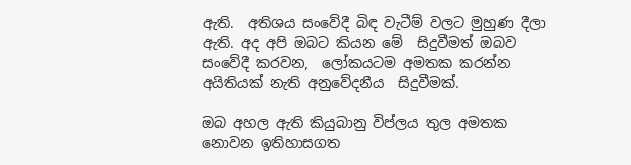ඇති.  අතිශය සංවේදී බිඳ වැටීම් වලට මුහුණ දීලා ඇති. අද අපි ඔබට කියන මේ  සිදුවීමත් ඔබව සංවේදී කරවන,  ලෝකයටම අමතක කරන්න අයිතියක් නැති අනුවේදනීය  සිදුවීමක්.

ඔබ අහල ඇති කියුබානු විප්ලය තුල අමතක නොවන ඉතිහාසගත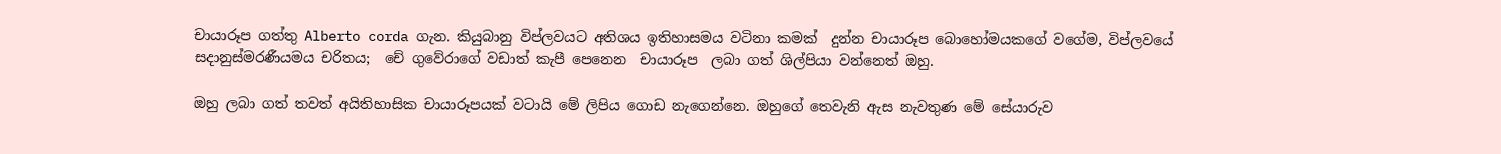චායාරූප ගත්තු Alberto corda ගැන. කියුබානු විප්ලවයට අතිශය ඉතිහාසමය වටිනා කමක්  දුන්න චායාරූප බොහෝමයකගේ වගේම, විප්ලවයේ සදානුස්මරණීයමය චරිතය;  චේ ගුවේරාගේ වඩාත් කැපී පෙනෙන  චායාරූප  ලබා ගත් ශිල්පියා වන්නෙත් ඔහු.

ඔහු ලබා ගත් තවත් අයිතිහාසික චායාරූපයක් වටායි මේ ලිපිය ගොඩ නැගෙන්නෙ. ඔහුගේ තෙවැනි ඇස නැවතුණ මේ සේයාරුව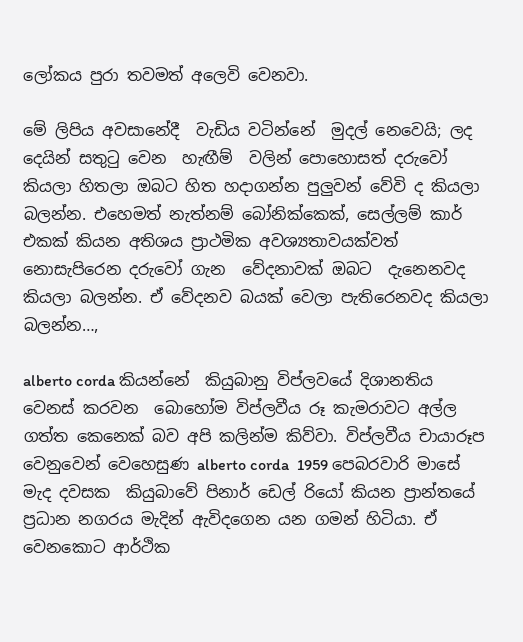ලෝකය පුරා තවමත් අලෙවි වෙනවා.

මේ ලිපිය අවසානේදී  වැඩිය වටින්නේ  මුදල් නෙවෙයි; ලද දෙයින් සතුටු වෙන  හැඟීම්  වලින් පොහොසත් දරුවෝ කියලා හිතලා ඔබට හිත හදාගන්න පුලුවන් වේවි ද කියලා බලන්න. එහෙමත් නැත්නම් බෝනික්කෙක්, සෙල්ලම් කාර් එකක් කියන අතිශය ප්‍රාථමික අවශ්‍යතාවයක්වත් නොසැපිරෙන දරුවෝ ගැන  වේදනාවක් ඔබට  දැනෙනවද කියලා බලන්න. ඒ වේදනව බයක් වෙලා පැතිරෙනවද කියලා බලන්න…,

alberto corda කියන්නේ  කියුබානු විප්ලවයේ දිශානතිය වෙනස් කරවන  බොහෝම විප්ලවීය රූ කැමරාවට අල්ල ගත්ත කෙනෙක් බව අපි කලින්ම කිව්වා. විප්ලවීය චායාරූප වෙනුවෙන් වෙහෙසුණ alberto corda  1959 පෙබරවාරි මාසේ මැද දවසක  කියුබාවේ පිනාර් ඩෙල් රියෝ කියන ප්‍රාන්තයේ ප්‍රධාන නගරය මැදින් ඇවිදගෙන යන ගමන් හිටියා. ඒ වෙනකොට ආර්ථික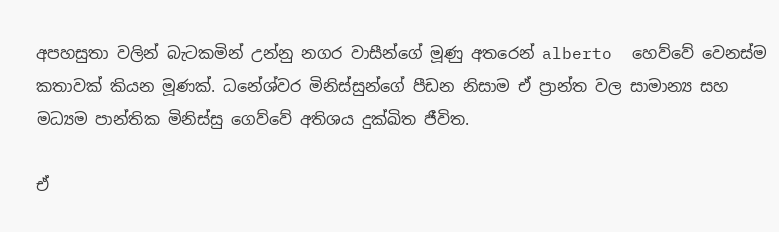අපහසුතා වලින් බැටකමින් උන්නු නගර වාසීන්ගේ මූණු අතරෙන් alberto  හෙව්වේ වෙනස්ම කතාවක් කියන මූණක්. ධනේශ්වර මිනිස්සුන්ගේ පීඩන නිසාම ඒ ප්‍රාන්ත වල සාමාන්‍ය සහ මධ්‍යම පාන්තික මිනිස්සු ගෙව්වේ අතිශය දුක්ඛිත ජීවිත.

ඒ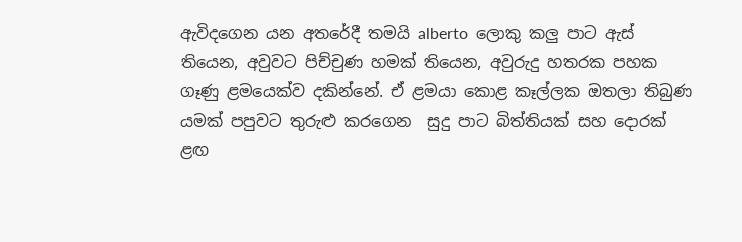ඇවිදගෙන යන අතරේදී තමයි alberto  ලොකු කලු පාට ඇස් තියෙන, අවුවට පිච්චුණ හමක් තියෙන, අවුරුදු හතරක පහක  ගෑණු ළමයෙක්ව දකින්නේ. ඒ ළමයා කොළ කෑල්ලක ඔතලා තිබුණ යමක් පපුවට තුරුළු කරගෙන  සුදු පාට බිත්තියක් සහ දොරක් ළඟ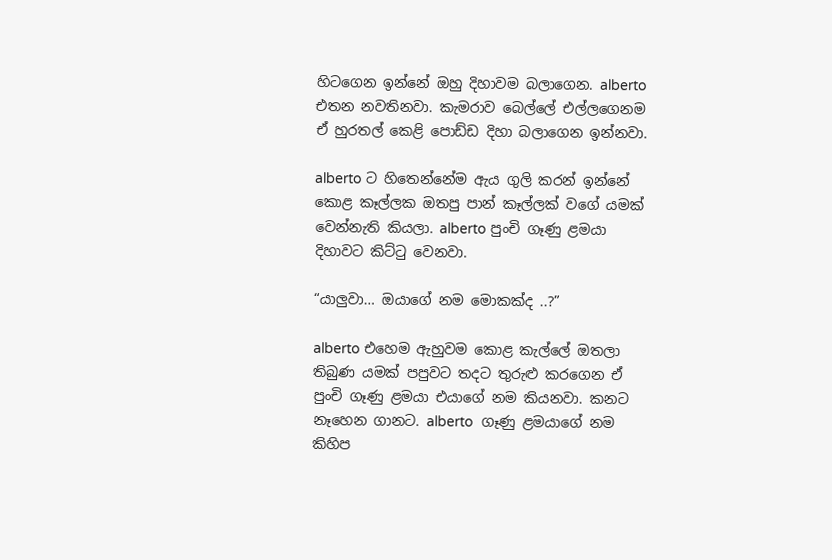හිටගෙන ඉන්නේ ඔහු දිහාවම බලාගෙන. alberto එතන නවතිනවා. කැමරාව බෙල්ලේ එල්ලගෙනම ඒ හුරතල් කෙළි පොඩ්ඩ දිහා බලාගෙන ඉන්නවා.

alberto ට හිතෙන්නේම ඇය ගුලි කරන් ඉන්නේ කොළ කෑල්ලක ඔතපු පාන් කෑල්ලක් වගේ යමක් වෙන්නැති කියලා. alberto පුංචි ගෑණු ළමයා  දිහාවට කිට්ටු වෙනවා.

“යාලුවා… ඔයාගේ නම මොකක්ද ..?”

alberto එහෙම ඇහුවම කොළ කැල්ලේ ඔතලා තිබුණ යමක් පපුවට තදට තුරුළු කරගෙන ඒ පුංචි ගෑණු ළමයා එයාගේ නම කියනවා. කනට නෑහෙන ගානට. alberto  ගෑණු ළමයාගේ නම කිහිප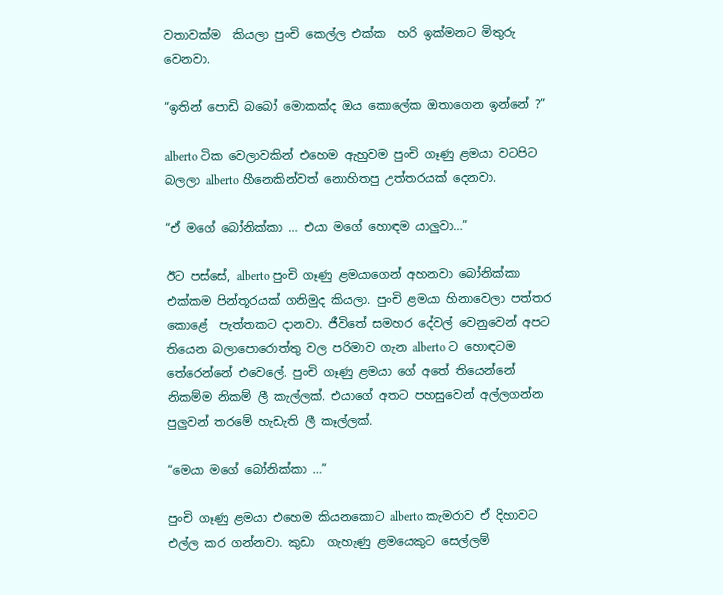වතාවක්ම  කියලා පුංචි කෙල්ල එක්ක  හරි ඉක්මනට මිතුරු වෙනවා.

“ඉතින් පොඩි බබෝ මොකක්ද ඔය කොලේක ඔතාගෙන ඉන්නේ ?”

alberto ටික වෙලාවකින් එහෙම ඇහුවම පුංචි ගෑණු ළමයා වටපිට බලලා alberto හීනෙකින්වත් නොහිතපු උත්තරයක් දෙනවා.

“ඒ මගේ බෝනික්කා … එයා මගේ හොඳම යාලුවා…”

ඊට පස්සේ, alberto පුංචි ගෑණු ළමයාගෙන් අහනවා බෝනික්කා එක්කම පින්තූරයක් ගනිමුද කියලා. පුංචි ළමයා හිනාවෙලා පත්තර කොළේ  පැත්තකට දානවා. ජීවිතේ සමහර දේවල් වෙනුවෙන් අපට තියෙන බලාපොරොත්තු වල පරිමාව ගැන alberto ට හොඳටම තේරෙන්නේ එවෙලේ. පුංචි ගෑණු ළමයා ගේ අතේ තියෙන්නේ නිකම්ම නිකම් ලී කැල්ලක්. එයාගේ අතට පහසුවෙන් අල්ලගන්න පුලුවන් තරමේ හැඩැති ලී කෑල්ලක්.

“මෙයා මගේ බෝනික්කා …”

පුංචි ගෑණු ළමයා එහෙම කියනකොට alberto කැමරාව ඒ දිහාවට එල්ල කර ගන්නවා. කුඩා  ගැහැණු ළමයෙකුට සෙල්ලම්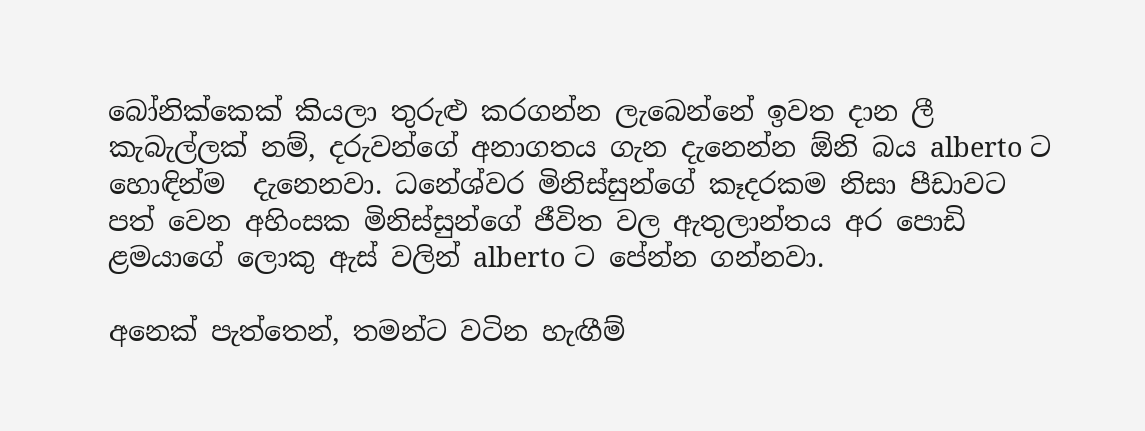බෝනික්කෙක් කියලා තුරුළු කරගන්න ලැබෙන්නේ ඉවත දාන ලී කැබැල්ලක් නම්, දරුවන්ගේ අනාගතය ගැන දැනෙන්න ඕනි බය alberto ට හොඳින්ම  දැනෙනවා. ධනේශ්වර මිනිස්සුන්ගේ කෑදරකම නිසා පීඩාවට පත් වෙන අහිංසක මිනිස්සුන්ගේ ජීවිත වල ඇතුලාන්තය අර පොඩි ළමයාගේ ලොකු ඇස් වලින් alberto ට පේන්න ගන්නවා.

අනෙක් පැත්තෙන්, තමන්ට වටින හැඟීම්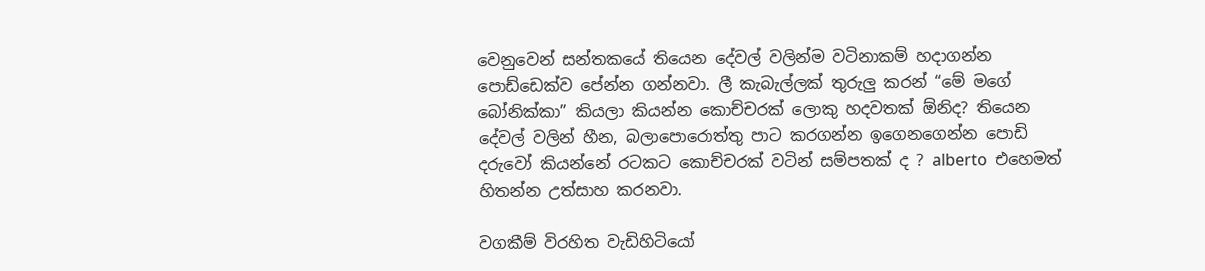වෙනුවෙන් සන්තකයේ තියෙන දේවල් වලින්ම වටිනාකම් හදාගන්න පොඩ්ඩෙක්ව පේන්න ගන්නවා. ලී කැබැල්ලක් තුරුලු කරන් “මේ මගේ බෝනික්කා” කියලා කියන්න කොච්චරක් ලොකු හදවතක් ඕනිද? තියෙන දේවල් වලින් හීන, බලාපොරොත්තු පාට කරගන්න ඉගෙනගෙන්න පොඩි දරුවෝ කියන්නේ රටකට කොච්චරක් වටින් සම්පතක් ද ? alberto  එහෙමත් හිතන්න උත්සාහ කරනවා.

වගකීම් විරහිත වැඩිහිටියෝ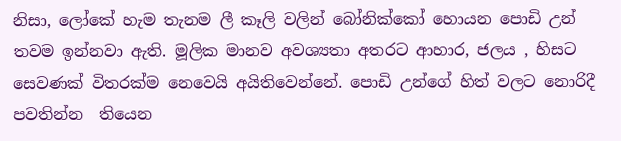නිසා, ලෝකේ හැම තැනම ලී කෑලි වලින් බෝනික්කෝ හොයන පොඩි උන් තවම ඉන්නවා ඇති. මූලික මානව අවශ්‍යතා අතරට ආහාර, ජලය , හිසට සෙවණක් විතරක්ම නෙවෙයි අයිතිවෙන්නේ. පොඩි උන්ගේ හිත් වලට නොරිදී පවතින්න  තියෙන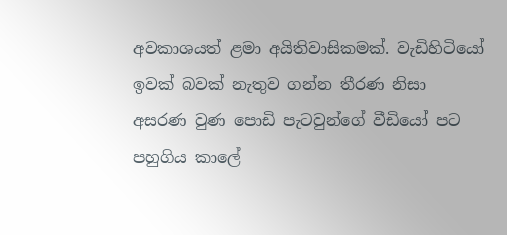අවකාශයත් ළමා අයිතිවාසිකමක්. වැඩිහිටියෝ ඉවක් බවක් නැතුව ගන්න තීරණ නිසා අසරණ වුණ පොඩි පැටවුන්ගේ වීඩියෝ පට පහුගිය කාලේ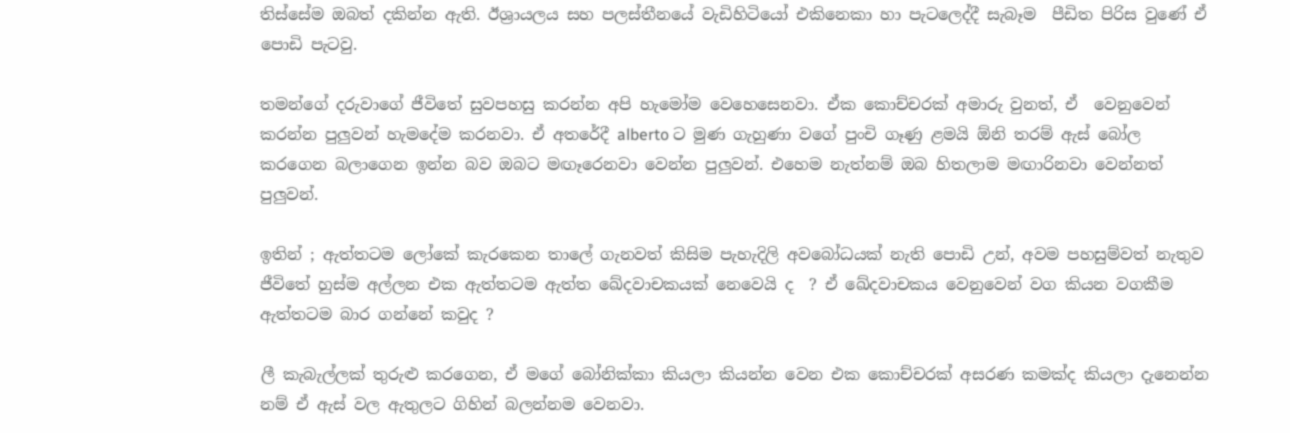තිස්සේම ඔබත් දකින්න ඇති. ඊශ්‍රායලය සහ පලස්තීනයේ වැඩිහිටියෝ එකිනෙකා හා පැටලෙද්දී සැබෑම  පීඩිත පිරිස වුණේ ඒ පොඩි පැටවු.

තමන්ගේ දරුවාගේ ජීවිතේ සුවපහසු කරන්න අපි හැමෝම වෙහෙසෙනවා. ඒක කොච්චරක් අමාරු වුනත්, ඒ  වෙනුවෙන් කරන්න පුලුවන් හැමදේම කරනවා. ඒ අතරේදී alberto ට මුණ ගැහුණා වගේ පුංචි ගෑණු ළමයි ඕනි තරම් ඇස් බෝල කරගෙන බලාගෙන ඉන්න බව ඔබට මඟෑරෙනවා වෙන්න පුලුවන්. එහෙම නැත්නම් ඔබ හිතලාම මඟාරිනවා වෙන්නත් පුලුවන්.

ඉතින් ; ඇත්තටම ලෝකේ කැරකෙන තාලේ ගැනවත් කිසිම පැහැදිලි අවබෝධයක් නැති පොඩි උන්, අවම පහසුම්වත් නැතුව ජීවිතේ හුස්ම අල්ලන එක ඇත්තටම ඇත්ත ඛේදවාචකයක් නෙවෙයි ද  ? ඒ ඛේදවාචකය වෙනුවෙන් වග කියන වගකීම ඇත්තටම බාර ගන්නේ කවුද ?

ලී කැබැල්ලක් තුරුළු කරගෙන, ඒ මගේ බෝනික්කා කියලා කියන්න වෙන එක කොච්චරක් අසරණ කමක්ද කියලා දැනෙන්න නම් ඒ ඇස් වල ඇතුලට ගිහින් බලන්නම වෙනවා.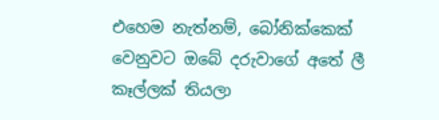එහෙම නැත්නම්, බෝනික්කෙක් වෙනුවට ඔබේ දරුවාගේ අතේ ලී කෑල්ලක් තියලා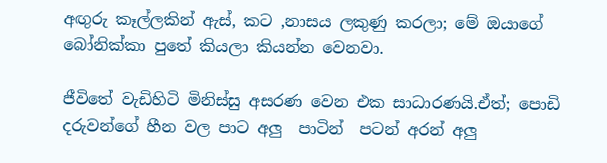අඟුරු කෑල්ලකින් ඇස්, කට ,නාසය ලකුණු කරලා; මේ ඔයාගේ බෝනික්කා පුතේ කියලා කියන්න වෙනවා.

ජීවිතේ වැඩිහිටි මිනිස්සු අසරණ වෙන එක සාධාරණයි.ඒත්; පොඩි දරුවන්ගේ හීන වල පාට අලු  පාටින්  පටන් අරන් අලු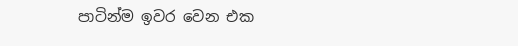පාටින්ම ඉවර වෙන එක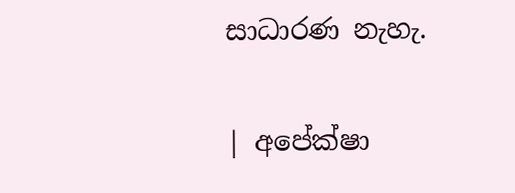සාධාරණ නැහැ.

| අපේක්ෂා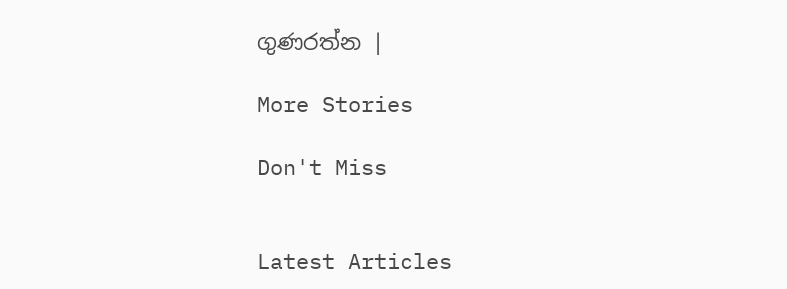ගුණරත්න |

More Stories

Don't Miss


Latest Articles